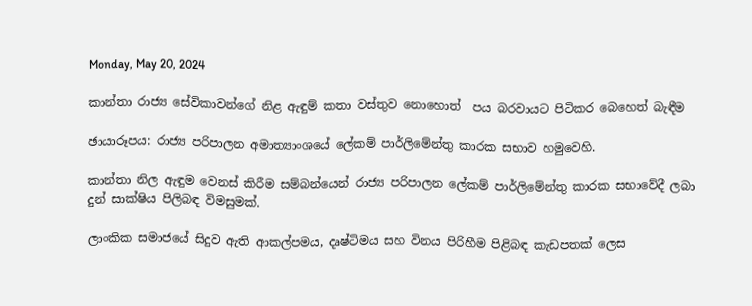Monday, May 20, 2024

කාන්තා රාජ්‍ය සේවිකාවන්ගේ නිළ ඇඳුම් කතා වස්තුව නොහොත්  පය බරවායට පිටිකර බෙහෙත් බැඳීම

ඡායාරූපය: රාජ්‍ය පරිපාලන අමාත්‍යාංශයේ ලේකම් පාර්ලිමේන්තු කාරක සභාව හමුවෙහි.

කාන්තා නිල ඇඳුම වෙනස් කිරීම සම්බන්යෙන් රාජ්‍ය පරිපාලන ලේකම් පාර්ලිමේන්තු කාරක සභාවේදී ලබා දුන් සාක්ෂිය පිලිබඳ විමසුමක්.

ලාංකික සමාජයේ සිදුව ඇති ආකල්පමය, දෘෂ්ටිමය සහ විනය පිරිහීම පිළිබඳ කැඩපතක් ලෙස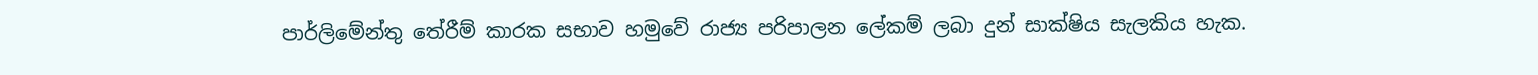පාර්ලිමේන්තු තේරීම් කාරක සභාව හමුවේ රාජ්‍ය පරිපාලන ලේකම් ලබා දුන් සාක්ෂිය සැලකිය හැක.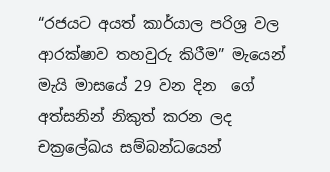“රජයට අයත් කාර්යාල පරිශ්‍ර වල ආරක්ෂාව තහවුරු කිරීම” මැයෙන් මැයි මාසයේ 29 වන දින  ගේ අත්සනින් නිකුත් කරන ලද චක්‍රලේඛය සම්බන්ධයෙන්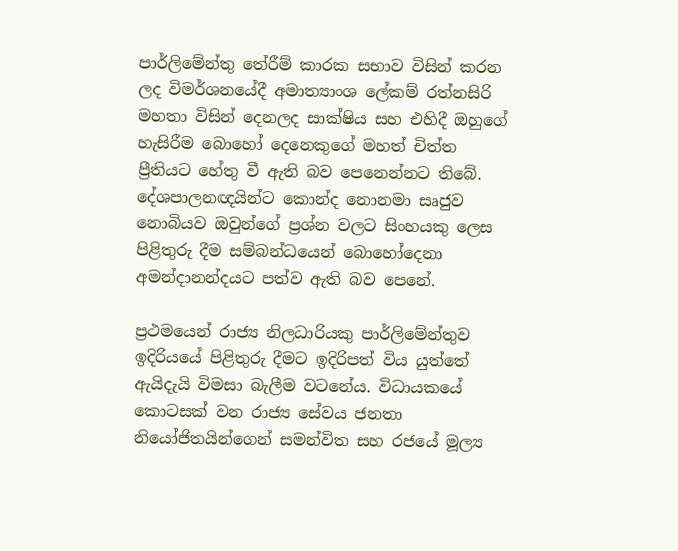පාර්ලිමේන්තු තේරීම් කාරක සභාව විසින් කරන ලද විමර්ශනයේදී අමාත්‍යාංශ ලේකම් රත්නසිරි මහතා විසින් දෙනලද සාක්ෂිය සහ එහිදී ඔහුගේ හැසිරීම බොහෝ දෙනෙකුගේ මහත් චිත්ත ප්‍රීතියට හේතු වී ඇති බව පෙනෙන්නට තිබේ. දේශපාලනඥයින්ට කොන්ද නොනමා සෘජුව නොබියව ඔවුන්ගේ ප්‍රශ්න වලට සිංහයකු ලෙස පිළිතුරු දීම සම්බන්ධයෙන් බොහෝදෙනා අමන්දානන්දයට පත්ව ඇති බව පෙනේ.

ප්‍රථමයෙන් රාජ්‍ය නිලධාරියකු පාර්ලිමේන්තුව ඉදිරියයේ පිළිතුරු දීමට ඉදිරිපත් විය යුත්තේ ඇයිදැයි විමසා බැලීම වටනේය. විධායකයේ කොටසක් වන රාජ්‍ය සේවය ජනතා නියෝජිතයින්ගෙන් සමන්විත සහ රජයේ මූල්‍ය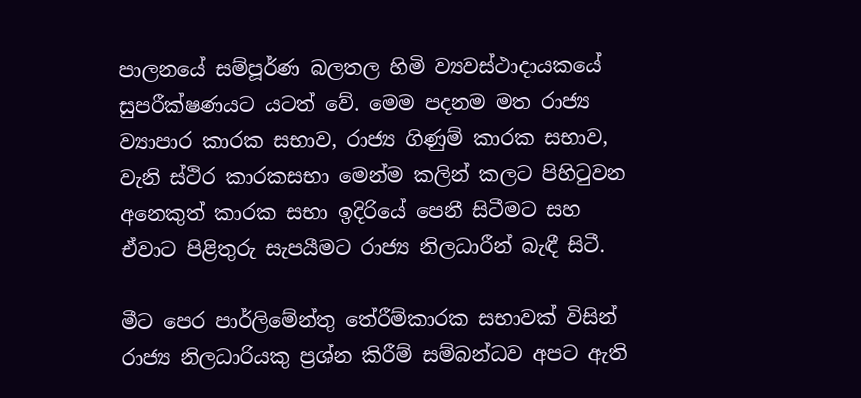පාලනයේ සම්පූර්ණ බලතල හිමි ව්‍යවස්ථාදායකයේ සුපරීක්ෂණයට යටත් වේ. මෙම පදනම මත රාජ්‍ය ව්‍යාපාර කාරක සභාව, රාජ්‍ය ගිණුම් කාරක සභාව, වැනි ස්ථිර කාරකසභා මෙන්ම කලින් කලට පිහිටුවන අනෙකුත් කාරක සභා ඉදිරියේ පෙනී සිටීමට සහ ඒවාට පිළිතුරු සැපයීමට රාජ්‍ය නිලධාරීන් බැඳී සිටී.

මීට පෙර පාර්ලිමේන්තු තේරීම්කාරක සභාවක් විසින් රාජ්‍ය නිලධාරියකු ප්‍රශ්න කිරීම් සම්බන්ධව අපට ඇති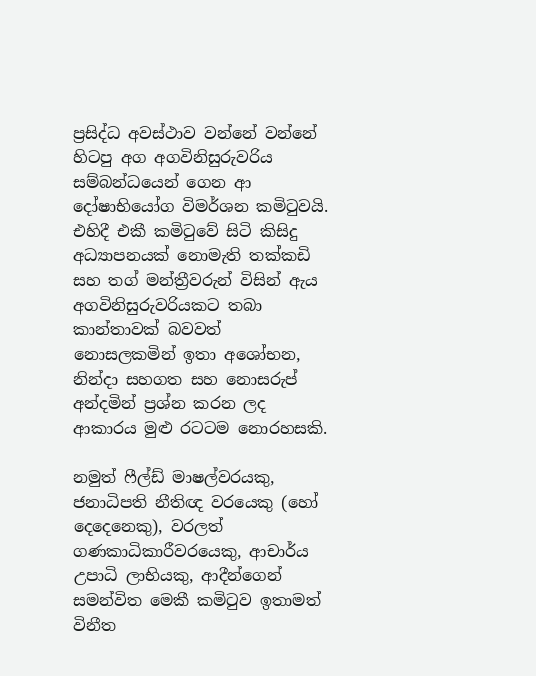ප්‍රසිද්ධ අවස්ථාව වන්නේ වන්නේ හිටපු අග අගවිනිසුරුවරිය සම්බන්ධයෙන් ගෙන ආ දෝෂාභියෝග විමර්ශන කමිටුවයි. එහිදී එකී කමිටුවේ සිටි කිසිදු අධ්‍යාපනයක් නොමැති තක්කඩි සහ තග් මන්ත්‍රීවරුන් විසින් ඇය අගවිනිසුරුවරියකට තබා කාන්තාවක් බවවත් නොසලකමින් ඉතා අශෝභන, නින්දා සහගත සහ නොසරුප් අන්දමින් ‍ප්‍රශ්න කරන ලද ආකාරය මුළු රටටම නොරහසකි.

නමුත් ෆීල්ඩ් මාෂල්වරයකු, ජනාධිපති නීතිඥ වරයෙකු (හෝ දෙදෙනෙකු), වරලත් ගණකාධිකාරීවරයෙකු, ආචාර්ය උපාධි ලාභියකු, ආදීන්ගෙන් සමන්විත මෙකී කමිටුව ඉතාමත් විනීත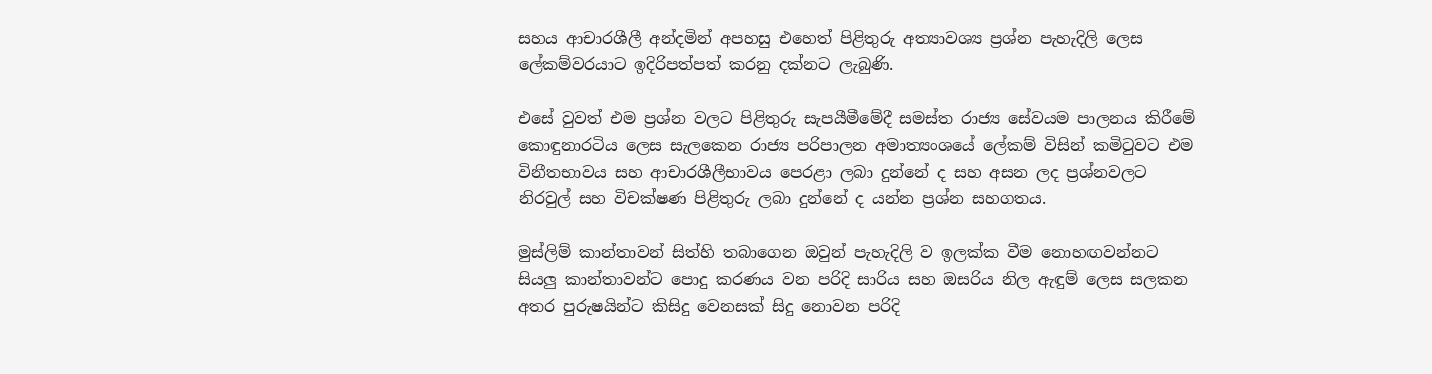සහය ආචාරශීලී අන්දමින් අපහසු එහෙත් පිළිතුරු අත්‍යාවශ්‍ය ප්‍රශ්න පැහැදිලි ලෙස ලේකම්වරයාට ඉදිරිපත්පත් කරනු දක්නට ලැබුණි.

එසේ වුවත් එම ප්‍රශ්න වලට පිළිතුරු සැපයීමීමේදී සමස්ත රාජ්‍ය සේවයම පාලනය කිරීමේ කොඳුනාරටිය ලෙස සැලකෙන රාජ්‍ය පරිපාලන අමාත්‍යංශයේ ලේකම් විසින් කමිටුවට එම විනීතභාවය සහ ආචාරශීලීභාවය පෙරළා ලබා දුන්නේ ද සහ අසන ලද ප්‍රශ්නවලට නිරවුල් සහ විචක්ෂණ පිළිතුරු ලබා දුන්නේ ද යන්න ප්‍රශ්න සහගතය.

මුස්ලිම් කාන්තාවන් සිත්හි තබාගෙන ඔවුන් පැහැදිලි ව ඉලක්ක වීම නොහඟවන්නට සියලු කාන්තාවන්ට පොදු කරණය වන පරිදි සාරිය සහ ඔසරිය නිල ඇඳුම් ලෙස සලකන අතර පුරුෂයින්ට කිසිදු වෙනසක් සිදු නොවන පරිදි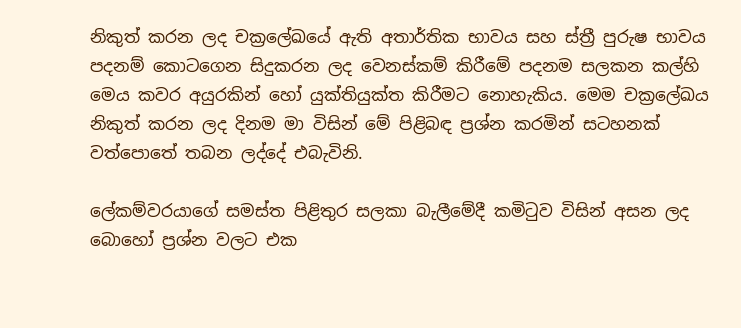නිකුත් කරන ලද චක්‍රලේඛයේ ඇති අතාර්තික භාවය සහ ස්ත්‍රී පුරුෂ භාවය පදනම් කොටගෙන සිදුකරන ලද වෙනස්කම් කිරීමේ පදනම සලකන කල්හි මෙය කවර අයුරකින් හෝ යුක්තියුක්ත කිරීමට නොහැකිය. මෙම චක්‍රලේඛය නිකුත් කරන ලද දිනම මා විසින් මේ පිළිබඳ ප්‍රශ්න කරමින් සටහනක් වත්පොතේ තබන ලද්දේ එබැවිනි.

ලේකම්වරයාගේ සමස්ත පිළිතුර සලකා බැලීමේදී කමිටුව විසින් අසන ලද බොහෝ ප්‍රශ්න වලට එක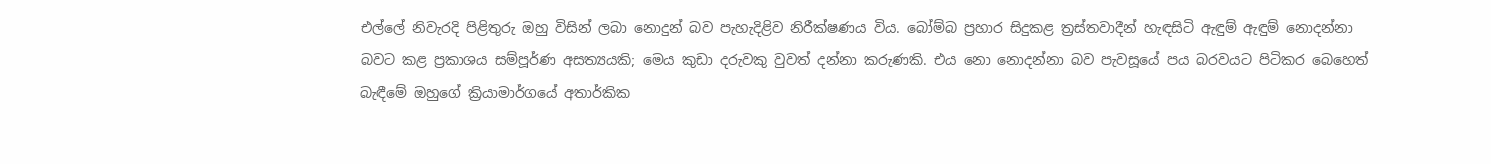එල්ලේ නිවැරදි පිළිතුරු ඔහු විසින් ලබා නොදුන් බව පැහැදිළිව නිරීක්ෂණය විය. බෝම්බ ප්‍රහාර සිදුකළ ත්‍රස්තවාදීන් හැඳසිටි ඇඳුම් ඇඳුම් නොදන්නා බවට කළ ප්‍රකාශය සම්පූර්ණ අසත්‍යයකි; මෙය කුඩා දරුවකු වුවත් දන්නා කරුණකි. එය නො නොදන්නා බව පැවසූයේ පය බරවයට පිටිකර බෙහෙත් බැඳීමේ ඔහුගේ ක්‍රියාමාර්ගයේ අතාර්කික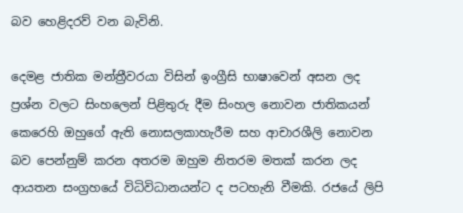බව හෙළිදරව් වන බැවිනි.

දෙමළ ජාතික මන්ත්‍රීවරයා විසින් ඉංග්‍රීසි භාෂාවෙන් අසන ලද ප්‍රශ්න වලට සිංහලෙන් පිළිතුරු දීම සිංහල නොවන ජාතිකයන් කෙරෙහි ඔහුගේ ඇති නොසලකාහැරීම සහ ආචාරශීලි නොවන බව පෙන්නුම් කරන අතරම ඔහුම නිතරම මතක් කරන ලද ආයතන සංග්‍රහයේ විධිවිධානයන්ට ද පටහැනි වීමකි. රජයේ ලිපි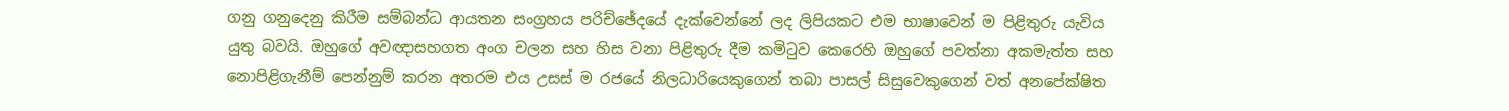ගනු ගනුදෙනු කිරීම සම්බන්ධ ආයතන සංග්‍රහය පරිච්ඡේදයේ දැක්වෙන්නේ ලද ලිපියකට එම භාෂාවෙන් ම පිළිතුරු යැවිය යුතු බවයි. ඔහුගේ අවඥාසහගත අංග චලන සහ හිස වනා පිළිතුරු දීම කමිටුව කෙරෙහි ඔහුගේ පවත්නා අකමැත්ත සහ නොපිළිගැනීම් පෙන්නුම් කරන අතරම එය උසස් ම රජයේ නිලධාරියෙකුගෙන් තබා පාසල් සිසුවෙකුගෙන් වත් අනපේක්ෂිත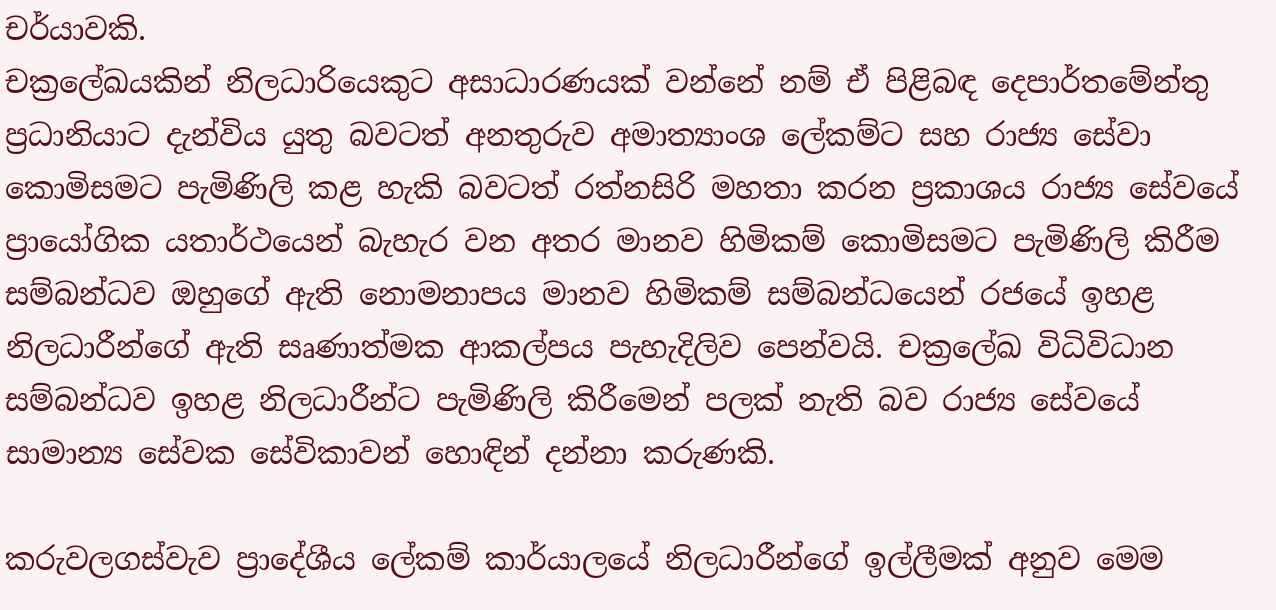චර්යාවකි.
චක්‍රලේඛයකින් නිලධාරියෙකුට අසාධාරණයක් වන්නේ නම් ඒ පිළිබඳ දෙපාර්තමේන්තු ප්‍රධානියාට දැන්විය යුතු බවටත් අනතුරුව අමාත්‍යාංශ ලේකම්ට සහ රාජ්‍ය සේවා කොමිසමට පැමිණිලි කළ හැකි බවටත් රත්නසිරි මහතා කරන ප්‍රකාශය රාජ්‍ය සේවයේ ප්‍රායෝගික යතාර්ථයෙන් බැහැර වන අතර මානව හිමිකම් කොමිසමට පැමිණිලි කිරීම සම්බන්ධව ඔහුගේ ඇති නොමනාපය මානව හිමිකම් සම්බන්ධයෙන් රජයේ ඉහළ නිලධාරීන්ගේ ඇති සෘණාත්මක ආකල්පය පැහැදිලිව පෙන්වයි. චක්‍රලේඛ විධිවිධාන සම්බන්ධව ඉහළ නිලධාරීන්ට පැමිණිලි කිරීමෙන් පලක් නැති බව රාජ්‍ය සේවයේ සාමාන්‍ය සේවක සේවිකාවන් හොඳින් දන්නා කරුණකි.

කරුවලගස්වැව ප්‍රාදේශීය ලේකම් කාර්යාලයේ නිලධාරීන්ගේ ඉල්ලීමක් අනුව මෙම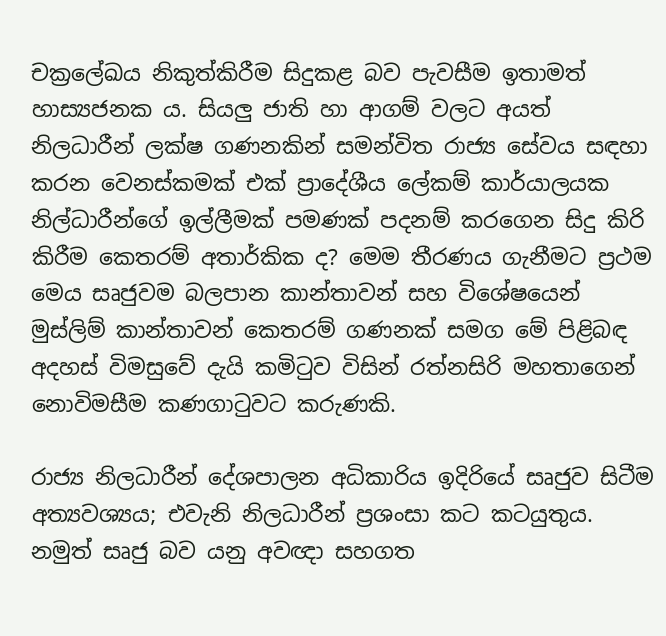චක්‍රලේඛය නිකුත්කිරීම සිදුකළ බව පැවසීම ඉතාමත් හාස්‍යජනක ය. සියලු ජාති හා ආගම් වලට අයත් නිලධාරීන් ලක්ෂ ගණනකින් සමන්විත රාජ්‍ය සේවය සඳහා කරන වෙනස්කමක් එක් ප්‍රාදේශීය ලේකම් කාර්යාලයක නිල්ධාරීන්ගේ ඉල්ලීමක් පමණක් පදනම් කරගෙන සිදු කිරි කිරීම කෙතරම් අතාර්කික ද? මෙම තීරණය ගැනීමට ප්‍රථම මෙය සෘජුවම බලපාන කාන්තාවන් සහ විශේෂයෙන් මුස්ලිම් කාන්තාවන් කෙතරම් ගණනක් සමග මේ පිළිබඳ අදහස් විමසුවේ දැයි කමිටුව විසින් රත්නසිරි මහතාගෙන් නොවිමසීම කණගාටුවට කරුණකි.

රාජ්‍ය නිලධාරීන් දේශපාලන අධිකාරිය ඉදිරියේ සෘජුව සිටීම අත්‍යවශ්‍යය; එවැනි නිලධාරීන් ප්‍රශංසා කට කටයුතුය. නමුත් සෘජු බව යනු අවඥා සහගත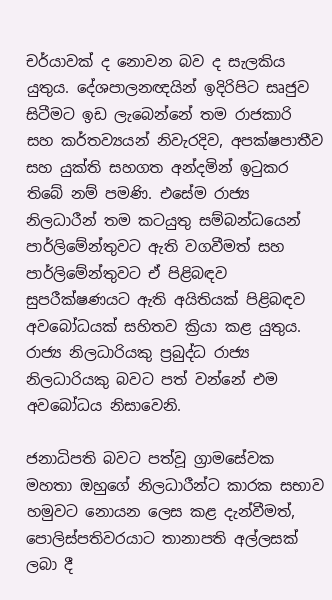චර්යාවක් ද නොවන බව ද සැලකිය යුතුය. දේශපාලනඥයින් ඉදිරිපිට සෘජුව සිටීමට ඉඩ ලැබෙන්නේ තම රාජකාරි සහ කර්තව්‍යයන් නිවැරදිව, අපක්ෂපාතීව සහ යුක්ති සහගත අන්දමින් ඉටුකර තිබේ නම් පමණි. එසේම රාජ්‍ය නිලධාරීන් තම කටයුතු සම්බන්ධයෙන් පාර්ලිමේන්තුවට ඇති වගවීමත් සහ පාර්ලිමේන්තුවට ඒ පිළිබඳව සුපරීක්ෂණයට ඇති අයිතියක් පිළිබඳව අවබෝධයක් සහිතව ක්‍රියා කළ යුතුය. රාජ්‍ය නිලධාරියකු ප්‍රබුද්ධ රාජ්‍ය නිලධාරියකු බවට පත් වන්නේ එම අවබෝධය නිසාවෙනි.

ජනාධිපති බවට පත්වූ ග්‍රාමසේවක මහතා ඔහුගේ නිලධාරීන්ට කාරක සභාව හමුවට නොයන ලෙස කළ දැන්වීමත්, පොලිස්පතිවරයාට තානාපති අල්ලසක් ලබා දී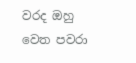වරද ඔහු වෙත පවරා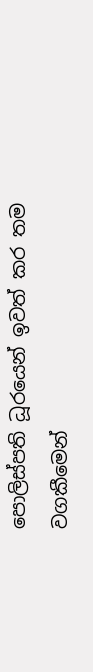පොලිස්පති ධූරයෙන් ඉවත් කර තම වගකීමෙන්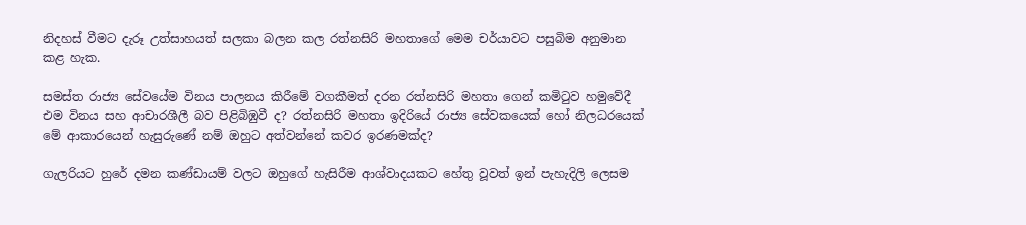නිදහස් වීමට දැරූ උත්සාහයත් සලකා බලන කල රත්නසිරි මහතාගේ මෙම චර්යාවට පසුබිම අනුමාන කළ හැක.

සමස්ත රාජ්‍ය සේවයේම විනය පාලනය කිරීමේ වගකීමත් දරන රත්නසිරි මහතා ගෙන් කමිටුව හමුවේදී එම විනය සහ ආචාරශීලී බව පිළිබිඹුවී ද? රත්නසිරි මහතා ඉදිරියේ රාජ්‍ය සේවකයෙක් හෝ නිලධරයෙක් මේ ආකාරයෙන් හැසුරුණේ නම් ඔහුට අත්වන්නේ කවර ඉරණමක්ද?

ගැලරියට හුරේ දමන කණ්ඩායම් වලට ඔහුගේ හැසිරීම ආශ්වාදයකට හේතු වූවත් ඉන් පැහැදිලි ලෙසම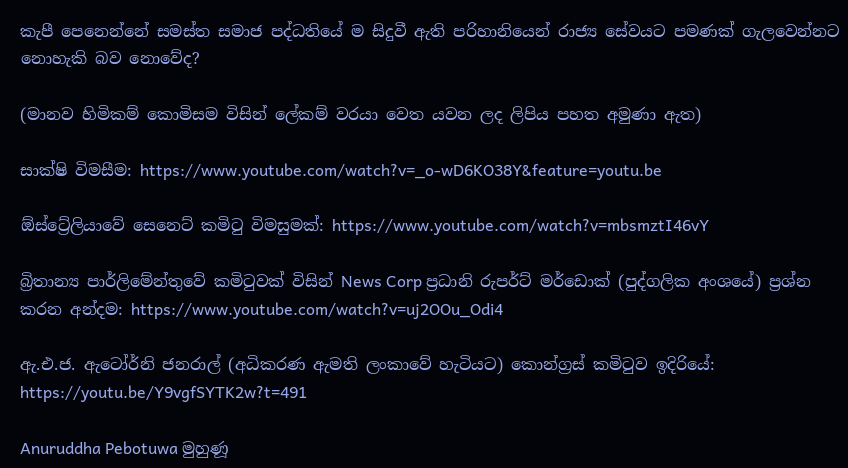කැපී පෙනෙන්නේ සමස්ත සමාජ පද්ධතියේ ම සිදුවී ඇති පරිහානියෙන් රාජ්‍ය සේවයට පමණක් ගැලවෙන්නට නොහැකි බව නොවේද?

(මානව හිමිකම් කොමිසම විසින් ලේකම් වරයා වෙත යවන ලද ලිපිය පහත අමුණා ඇත)

සාක්ෂි විමසීම: https://www.youtube.com/watch?v=_o-wD6KO38Y&feature=youtu.be

ඕස්ට්‍රේලියාවේ සෙනෙට් කමිටු විමසුමක්: https://www.youtube.com/watch?v=mbsmztI46vY

බ්‍රිතාන්‍ය පාර්ලිමේන්තුවේ කමිටුවක් විසින් News Corp ප්‍රධානි රුපර්ට් මර්ඩොක් (පුද්ගලික අංශයේ) ප්‍රශ්න කරන අන්දම: https://www.youtube.com/watch?v=uj2OOu_Odi4

ඇ.එ.ජ. ඇටෝර්නි ජනරාල් (අධිකරණ ඇමති ලංකාවේ හැටියට) කොන්ග්‍රස් කමිටුව ඉදිරියේ:
https://youtu.be/Y9vgfSYTK2w?t=491

Anuruddha Pebotuwa මුහුණූ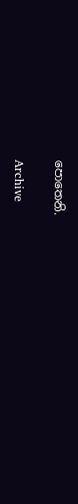පොතෙනි.

Archive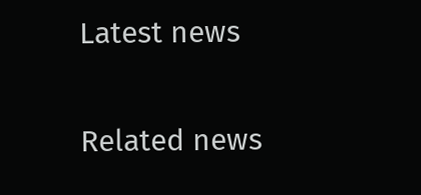Latest news

Related news